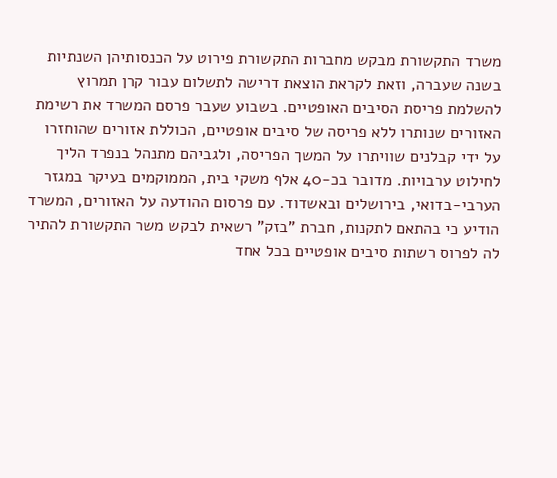משרד התקשורת מבקש מחברות התקשורת פירוט על הכנסותיהן השנתיות בשנה שעברה, וזאת לקראת הוצאת דרישה לתשלום עבור קרן תמרוץ להשלמת פריסת הסיבים האופטיים. בשבוע שעבר פרסם המשרד את רשימת האזורים שנותרו ללא פריסה של סיבים אופטיים, הכוללת אזורים שהוחזרו על ידי קבלנים שוויתרו על המשך הפריסה, ולגביהם מתנהל בנפרד הליך לחילוט ערבויות. מדובר בכ-40 אלף משקי בית, הממוקמים בעיקר במגזר הערבי-בדואי, בירושלים ובאשדוד. עם פרסום ההודעה על האזורים, המשרד הודיע כי בהתאם לתקנות, חברת "בזק" רשאית לבקש משר התקשורת להתיר לה לפרוס רשתות סיבים אופטיים בכל אחד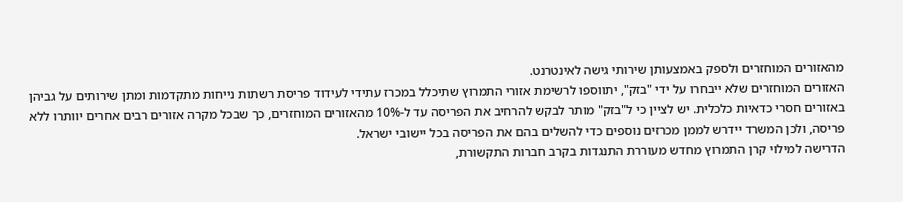מהאזורים המוחזרים ולספק באמצעותן שירותי גישה לאינטרנט.
האזורים המוחזרים שלא ייבחרו על ידי "בזק", יתווספו לרשימת אזורי התמרוץ שתיכלל במכרז עתידי לעידוד פריסת רשתות נייחות מתקדמות ומתן שירותים על גביהן באזורים חסרי כדאיות כלכלית. יש לציין כי ל"בזק" מותר לבקש להרחיב את הפריסה עד ל-10% מהאזורים המוחזרים, כך שבכל מקרה אזורים רבים אחרים יוותרו ללא פריסה, ולכן המשרד יידרש לממן מכרזים נוספים כדי להשלים בהם את הפריסה בכל יישובי ישראל.
הדרישה למילוי קרן התמרוץ מחדש מעוררת התנגדות בקרב חברות התקשורת,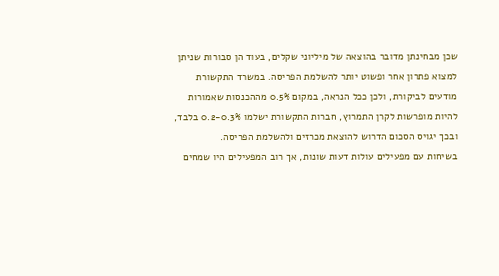שכן מבחינתן מדובר בהוצאה של מיליוני שקלים, בעוד הן סבורות שניתן למצוא פתרון אחר ופשוט יותר להשלמת הפריסה. במשרד התקשורת מודעים לביקורת, ולכן ככל הנראה, במקום 0.5% מההכנסות שאמורות להיות מופרשות לקרן התמרוץ, חברות התקשורת ישלמו 0.2-0.3% בלבד, ובכך יגויס הסכום הדרוש להוצאת מכרזים ולהשלמת הפריסה.
בשיחות עם מפעילים עולות דעות שונות, אך רוב המפעילים היו שמחים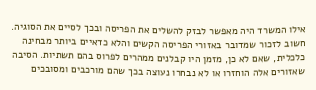אילו המשרד היה מאפשר לבזק להשלים את הפריסה ובכך לסיים את הסוגיה. חשוב לזכור שמדובר באזורי הפריסה הקשים והלא כדאיים ביותר מבחינה כלכלית, שאם לא כן, מזמן היו קבלנים ממהרים לפרוס בהם תשתיות. הסיבה שאזורים אלה הוחזרו או לא נבחרו נעוצה בכך שהם מורכבים ומסובכים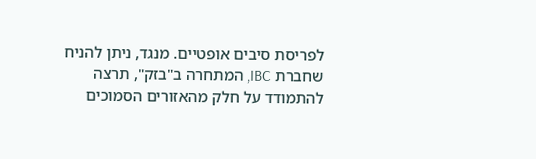לפריסת סיבים אופטיים. מנגד, ניתן להניח שחברת IBC, המתחרה ב"בזק", תרצה להתמודד על חלק מהאזורים הסמוכים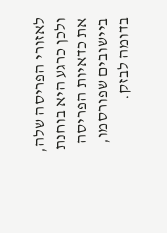לאזורי הפריסה שלה, ולכן כרגע היא בוחנת את כדאיות הפריסה ביישובים שפורסמו, בדומה לבזק.